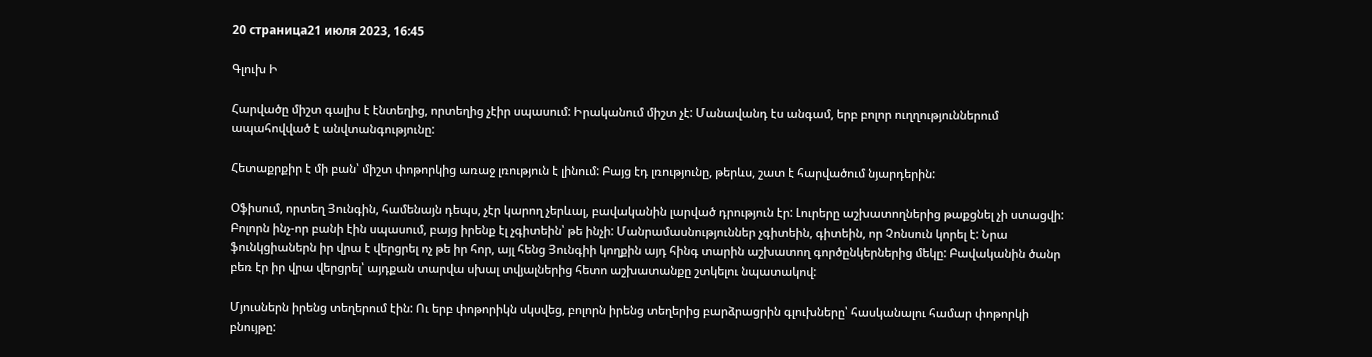20 страница21 июля 2023, 16:45

Գլուխ Ի

Հարվածը միշտ գալիս է էնտեղից, որտեղից չէիր սպասում: Իրականում միշտ չէ: Մանավանդ էս անգամ, երբ բոլոր ուղղություններում ապահովված է անվտանգությունը:

Հետաքրքիր է մի բան՝ միշտ փոթորկից առաջ լռություն է լինում: Բայց էդ լռությունը, թերևս, շատ է հարվածում նյարդերին:

Օֆիսում, որտեղ Յունգին, համենայն դեպս, չէր կարող չերևալ, բավականին լարված դրություն էր: Լուրերը աշխատողներից թաքցնել չի ստացվի: Բոլորն ինչ-որ բանի էին սպասում, բայց իրենք էլ չգիտեին՝ թե ինչի: Մանրամասնություններ չգիտեին, գիտեին, որ Չոնսուն կորել է: Նրա ֆունկցիաներն իր վրա է վերցրել ոչ թե իր հոր, այլ հենց Յունգիի կողքին այդ հինգ տարին աշխատող գործընկերներից մեկը: Բավականին ծանր բեռ էր իր վրա վերցրել՝ այդքան տարվա սխալ տվյալներից հետո աշխատանքը շտկելու նպատակով:

Մյուսներն իրենց տեղերում էին: Ու երբ փոթորիկն սկսվեց, բոլորն իրենց տեղերից բարձրացրին գլուխները՝ հասկանալու համար փոթորկի բնույթը: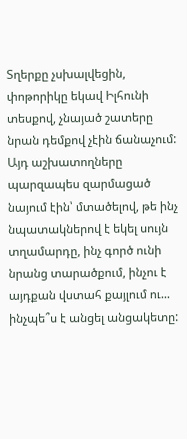Տղերքը չսխալվեցին, փոթորիկը եկավ Իլհունի տեսքով, չնայած շատերը նրան դեմքով չէին ճանաչում: Այդ աշխատողները պարզապես զարմացած նայում էին՝ մտածելով, թե ինչ նպատակներով է եկել սույն տղամարդը, ինչ գործ ունի նրանց տարածքում, ինչու է այդքան վստահ քայլում ու... ինչպե՞ս է անցել անցակետը: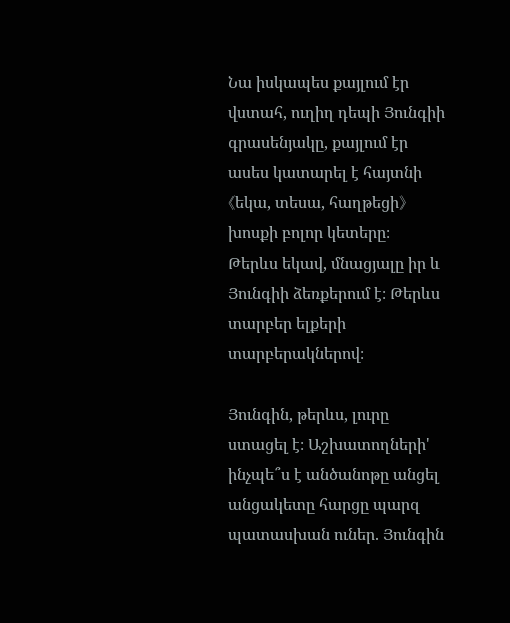Նա իսկապես քայլում էր վստահ, ուղիղ դեպի Յունգիի գրասենյակը, քայլում էր ասես կատարել է հայտնի《եկա, տեսա, հաղթեցի》խոսքի բոլոր կետերը։
Թերևս եկավ, մնացյալը իր և Յունգիի ձեռքերում է։ Թերևս տարբեր ելքերի տարբերակներով։

Յունգին, թերևս, լուրը ստացել է։ Աշխատողների' ինչպե՞ս է անծանոթը անցել անցակետը հարցը պարզ պատասխան ուներ. Յունգին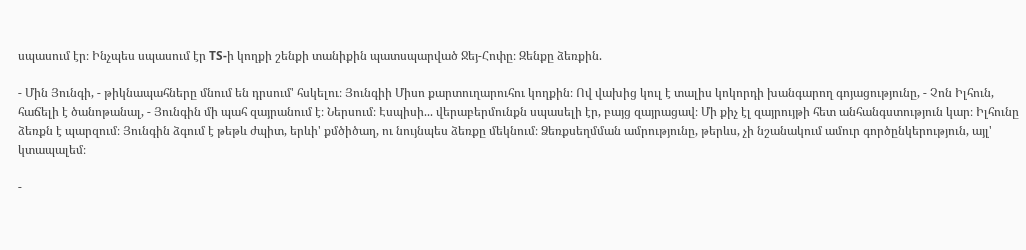սպասում էր։ Ինչպես սպասում էր TS-ի կողքի շենքի տանիքին պատսպարված Ջեյ-Հոփը։ Զենքը ձեռքին.

- Մին Յունգի, - թիկնապահները մնում են դրսում' հսկելու։ Յունգիի Միսո քարտուղարուհու կողքին։ Ով վախից կուլ է տալիս կոկորդի խանգարող գոյացությունը, - Չոն Իլհուն, հաճելի է ծանոթանալ, - Յունգին մի պահ զայրանում է։ Ներսում։ Էսպիսի... վերաբերմունքն սպասելի էր, բայց զայրացավ։ Մի քիչ էլ զայրույթի հետ անհանգստություն կար։ Իլհունը ձեռքն է պարզում։ Յունգին ձգում է թեթև ժպիտ, երևի' քմծիծաղ, ու նույնպես ձեռքը մեկնում։ Ձեռքսեղմման ամրությունը, թերևս, չի նշանակում ամուր գործընկերություն, այլ' կտապալեմ։

-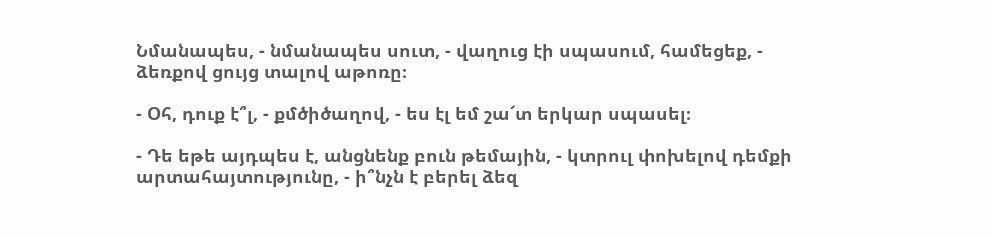Նմանապես, - նմանապես սուտ, - վաղուց էի սպասում, համեցեք, - ձեռքով ցույց տալով աթոռը։

- Օհ, դուք է՞լ, - քմծիծաղով, - ես էլ եմ շա՜տ երկար սպասել։

- Դե եթե այդպես է, անցնենք բուն թեմային, - կտրուլ փոխելով դեմքի արտահայտությունը, - ի՞նչն է բերել ձեզ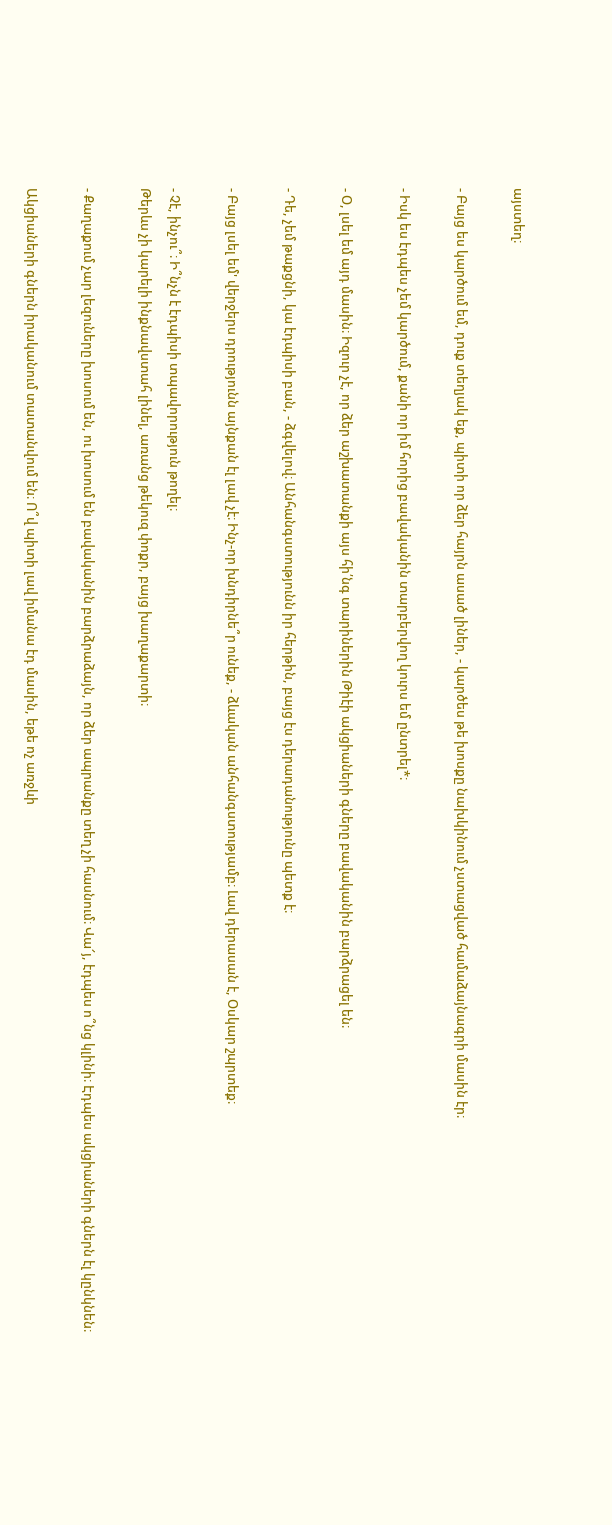այստեղ։

- Բայց ես կարծում եմ, դուք տեղյակ եք, պիտի որ ձեր հայրն ասած լիներ, - կարծես թե խոսքը նախկինում չստացված համաձայնագրի մասին էր։

- Իսկ ես էդպես չեմ կարծում, քանի որ իմ հորից բավականին տարբերվող կուրս եմ ընտրել*։

- Օ, լսել եմ այդ մասին։ Իզուր չէ, որ ձեր աշխատանքի այս հի՛նգ տարիներին Թիէի ակցիաների գները բավականին բարձրացել են։

- Դե, չեմ թաքցնի, կա էդպիսի բան, - ձգվելով։ Անհանգստությունն իր հերթին, բայց էս դերադանությունը պետք է։

- Բայց լսել եմ' վերջերս դրությունն այնքան էլ լավ չէ։ Ինչ-որ խնդիրնե՞ր ունեք, - ձևական անհանգստությամբ։ Լավ դերասան է, Օսկար շպրտեք։

- Չէ, ինչու՞։ Ի՞նչն է էդպիսի տպավորություն թողել։
Թերևս չի կարելի ինքնավստահ լինել, առանց թեկուզ փոքր, բայց խաղաքարտի։

- Քաղաքում չար լեզուները խոսում են, ու խոսում են բավականին բարձրաձայն, որ ձեր ապրանքը տեղ չի հասնում։ Վա՜յ, էդպես ո՞նց կլինի։ Էդպես ակցիաների գներն էլ կընկնեն։

Ակցիաների գներն իրականում տատանվում են։ Ո՞վ պիտի լավ իմանա էդ մասին, եթե ոչ առջևի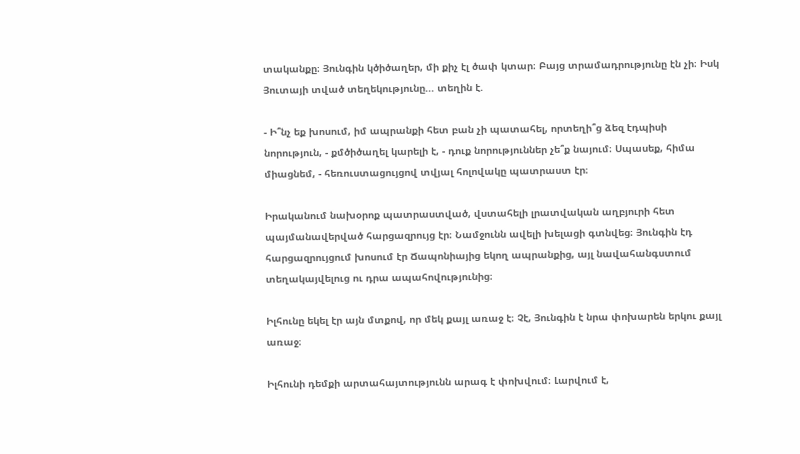տականքը։ Յունգին կծիծաղեր, մի քիչ էլ ծափ կտար։ Բայց տրամադրությունը էն չի։ Իսկ Յուտայի տված տեղեկությունը... տեղին է.

- Ի՞նչ եք խոսում, իմ ապրանքի հետ բան չի պատահել, որտեղի՞ց ձեզ էդպիսի նորություն, - քմծիծաղել կարելի է, - դուք նորություններ չե՞ք նայում։ Սպասեք, հիմա միացնեմ, - հեռուստացույցով տվյալ հոլովակը պատրաստ էր։

Իրականում նախօրոք պատրաստված, վստահելի լրատվական աղբյուրի հետ պայմանավերված հարցազրույց էր։ Նամջունն ավելի խելացի գտնվեց։ Յունգին էդ հարցազրույցում խոսում էր Ճապոնիայից եկող ապրանքից, այլ նավահանգստում տեղակայվելուց ու դրա ապահովությունից։

Իլհունը եկել էր այն մտքով, որ մեկ քայլ առաջ է։ Չէ, Յունգին է նրա փոխարեն երկու քայլ առաջ։

Իլհունի դեմքի արտահայտությունն արագ է փոխվում։ Լարվում է,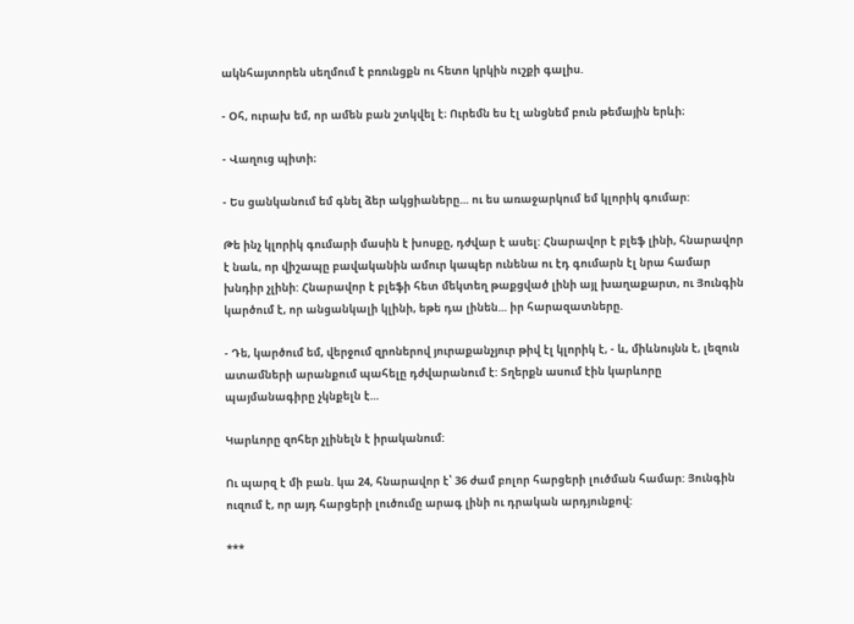ակնհայտորեն սեղմում է բռունցքն ու հետո կրկին ուշքի գալիս.

- Օհ, ուրախ եմ, որ ամեն բան շտկվել է։ Ուրեմն ես էլ անցնեմ բուն թեմային երևի։

- Վաղուց պիտի։

- Ես ցանկանում եմ գնել ձեր ակցիաները... ու ես առաջարկում եմ կլորիկ գումար:

Թե ինչ կլորիկ գումարի մասին է խոսքը, դժվար է ասել: Հնարավոր է բլեֆ լինի, հնարավոր է նաև, որ վիշապը բավականին ամուր կապեր ունենա ու էդ գումարն էլ նրա համար խնդիր չլինի: Հնարավոր է բլեֆի հետ մեկտեղ թաքցված լինի այլ խաղաքարտ, ու Յունգին կարծում է, որ անցանկալի կլինի, եթե դա լինեն... իր հարազատները.

- Դե, կարծում եմ, վերջում զրոներով յուրաքանչյուր թիվ էլ կլորիկ է, - և, միևնույնն է, լեզուն ատամների արանքում պահելը դժվարանում է: Տղերքն ասում էին կարևորը պայմանագիրը չկնքելն է...

Կարևորը զոհեր չլինելն է իրականում:

Ու պարզ է մի բան. կա 24, հնարավոր է՝ 36 ժամ բոլոր հարցերի լուծման համար: Յունգին ուզում է, որ այդ հարցերի լուծումը արագ լինի ու դրական արդյունքով:

***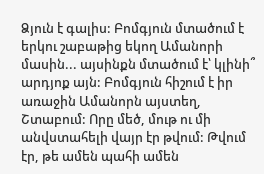Ձյուն է գալիս: Բոմգյուն մտածում է երկու շաբաթից եկող Ամանորի մասին... այսինքն մտածում է՝ կլինի՞ արդյոք այն: Բոմգյուն հիշում է իր առաջին Ամանորն այստեղ, Շտաբում: Որը մեծ, մութ ու մի անվստահելի վայր էր թվում: Թվում էր, թե ամեն պահի ամեն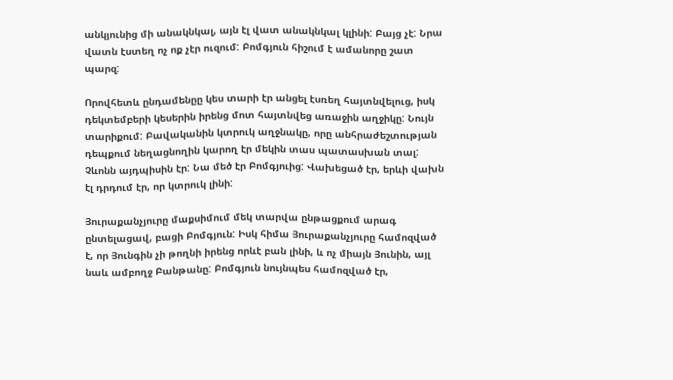անկյունից մի անակնկալ, այն էլ վատ անակնկալ կլինի: Բայց չէ: Նրա վատն էստեղ ոչ ոք չէր ուզում: Բոմգյուն հիշում է ամանորը շատ պարզ:

Որովհետև ընդամենըը կես տարի էր անցել էսռեղ հայտնվելուց, իսկ դեկտեմբերի կեսերին իրենց մոտ հայտնվեց առաջին աղջիկը: Նույն տարիքում: Բավականին կտրուկ աղջնակը, որը անհրաժեշտության դեպքում նեղացնողին կարող էր մեկին տաս պատասխան տալ: Չևոնն այդպիսին էր: Նա մեծ էր Բոմգյուից: Վախեցած էր, երևի վախն էլ դրդում էր, որ կտրուկ լինի:

Յուրաքանչյուրը մաքսիմում մեկ տարվա ընթացքում արագ ընտելացավ, բացի Բոմգյուն: Իսկ հիմա Յուրաքանչյուրը համոզված է, որ Յունգին չի թողնի իրենց որևէ բան լինի, և ոչ միայն Յունին, այլ նաև ամբողջ Բանթանը: Բոմգյուն նույնպես համոզված էր,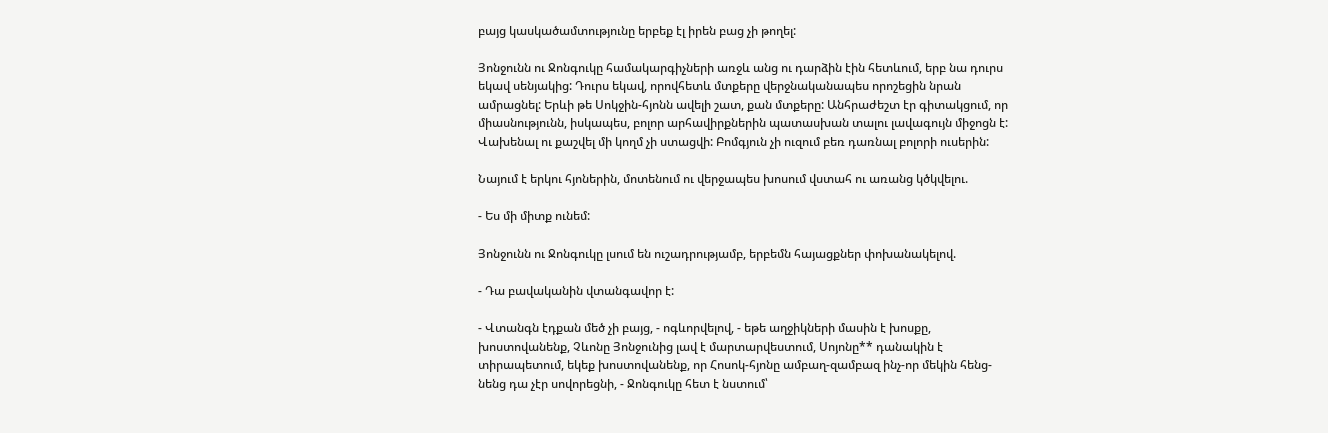բայց կասկածամտությունը երբեք էլ իրեն բաց չի թողել:

Յոնջունն ու Ջոնգուկը համակարգիչների առջև անց ու դարձին էին հետևում, երբ նա դուրս եկավ սենյակից: Դուրս եկավ, որովհետև մտքերը վերջնականապես որոշեցին նրան ամրացնել: Երևի թե Սոկջին-հյոնն ավելի շատ, քան մտքերը: Անհրաժեշտ էր գիտակցում, որ միասնությունն, իսկապես, բոլոր արհավիրքներին պատասխան տալու լավագույն միջոցն է: Վախենալ ու քաշվել մի կողմ չի ստացվի: Բոմգյուն չի ուզում բեռ դառնալ բոլորի ուսերին:

Նայում է երկու հյոներին, մոտենում ու վերջապես խոսում վստահ ու առանց կծկվելու.

- Ես մի միտք ունեմ:

Յոնջունն ու Ջոնգուկը լսում են ուշադրությամբ, երբեմն հայացքներ փոխանակելով.

- Դա բավականին վտանգավոր է:

- Վտանգն էդքան մեծ չի բայց, - ոգևորվելով, - եթե աղջիկների մասին է խոսքը, խոստովանենք, Չևոնը Յոնջունից լավ է մարտարվեստում, Սոյոնը** դանակին է տիրապետում, եկեք խոստովանենք, որ Հոսոկ-հյոնը ամբաղ-զամբազ ինչ-որ մեկին հենց-նենց դա չէր սովորեցնի, - Ջոնգուկը հետ է նստում՝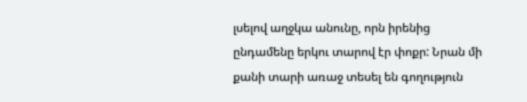լսելով աղջկա անունը, որն իրենից ընդամենը երկու տարով էր փոքր: Նրան մի քանի տարի առաջ տեսել են գողություն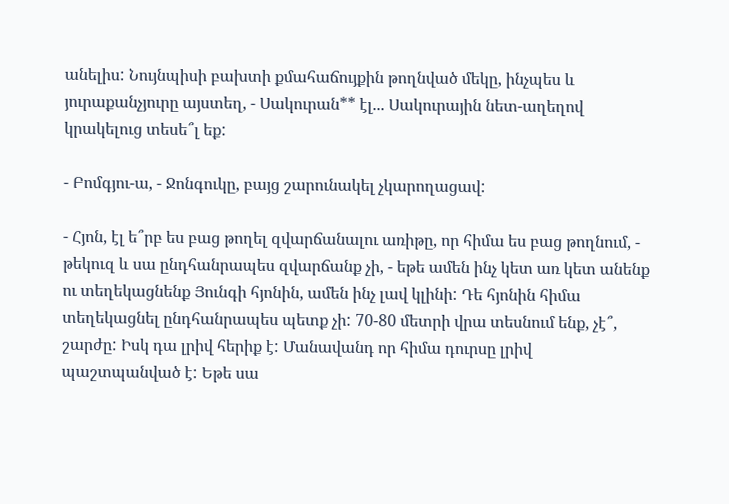անելիս: Նույնպիսի բախտի քմահաճույքին թողնված մեկը, ինչպես և յուրաքանչյուրը այստեղ, - Սակուրան** էլ... Սակուրային նետ-աղեղով կրակելուց տեսե՞լ եք:

- Բոմգյու-ա, - Ջոնգուկը, բայց շարունակել չկարողացավ:

- Հյոն, էլ ե՞րբ ես բաց թողել զվարճանալու առիթը, որ հիմա ես բաց թողնում, - թեկուզ և սա ընդհանրապես զվարճանք չի, - եթե ամեն ինչ կետ առ կետ անենք ու տեղեկացնենք Յունգի հյոնին, ամեն ինչ լավ կլինի: Դե հյոնին հիմա տեղեկացնել ընդհանրապես պետք չի: 70-80 մետրի վրա տեսնում ենք, չէ՞, շարժը: Իսկ դա լրիվ հերիք է: Մանավանդ որ հիմա դուրսը լրիվ պաշտպանված է: Եթե սա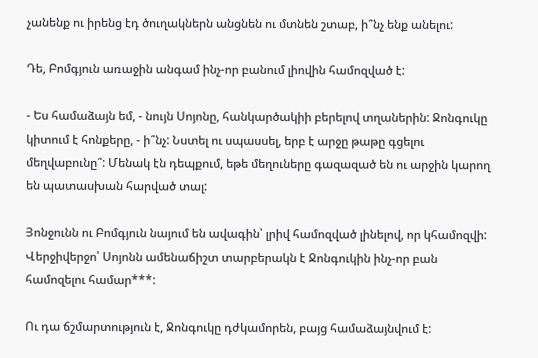չանենք ու իրենց էդ ծուղակներն անցնեն ու մտնեն շտաբ, ի՞նչ ենք անելու:

Դե, Բոմգյուն առաջին անգամ ինչ-որ բանում լիովին համոզված է:

- Ես համաձայն եմ, - նույն Սոյոնը, հանկարծակիի բերելով տղաներին: Ջոնգուկը կիտում է հոնքերը, - ի՞նչ: Նստել ու սպասսել, երբ է արջը թաթը գցելու մեղվաբունը՞: Մենակ էն դեպքում, եթե մեղուները գազազած են ու արջին կարող են պատասխան հարված տալ:

Յոնջունն ու Բոմգյուն նայում են ավագին՝ լրիվ համոզված լինելով, որ կհամոզվի: Վերջիվերջո՝ Սոյոնն ամենաճիշտ տարբերակն է Ջոնգուկին ինչ-որ բան համոզելու համար***:

Ու դա ճշմարտություն է, Ջոնգուկը դժկամորեն, բայց համաձայնվում է: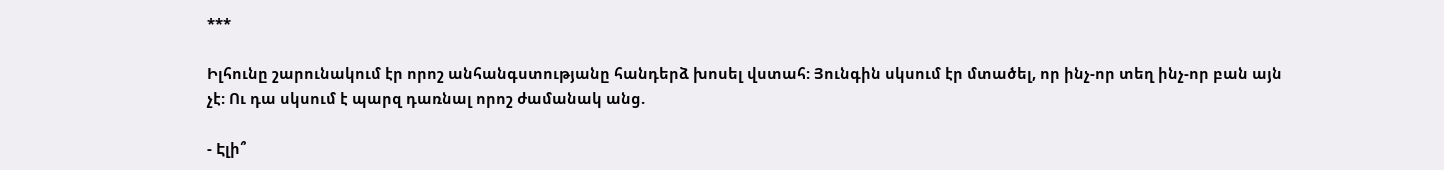***

Իլհունը շարունակում էր որոշ անհանգստությանը հանդերձ խոսել վստահ: Յունգին սկսում էր մտածել, որ ինչ-որ տեղ ինչ-որ բան այն չէ: Ու դա սկսում է պարզ դառնալ որոշ ժամանակ անց.

- Էլի՞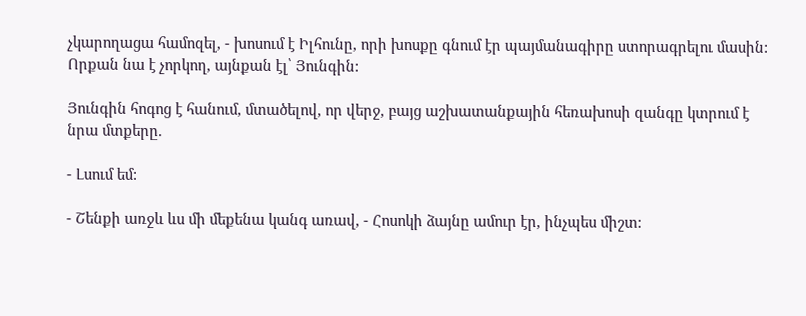չկարողացա համոզել, - խոսում է Իլհունը, որի խոսքը գնում էր պայմանագիրը ստորագրելու մասին: Որքան նա է չորկող, այնքան էլ՝ Յունգին:

Յունգին հոգոց է հանում, մտածելով, որ վերջ, բայց աշխատանքային հեռախոսի զանգը կտրում է նրա մտքերը.

- Լսում եմ:

- Շենքի առջև ևս մի մեքենա կանգ առավ, - Հոսոկի ձայնը ամուր էր, ինչպես միշտ: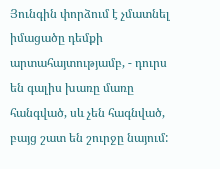Յունգին փորձում է չմատնել իմացածը դեմքի արտահայտությամբ, - դուրս են գալիս խառը մառը հանգված, սև չեն հագնված, բայց շատ են շուրջը նայում: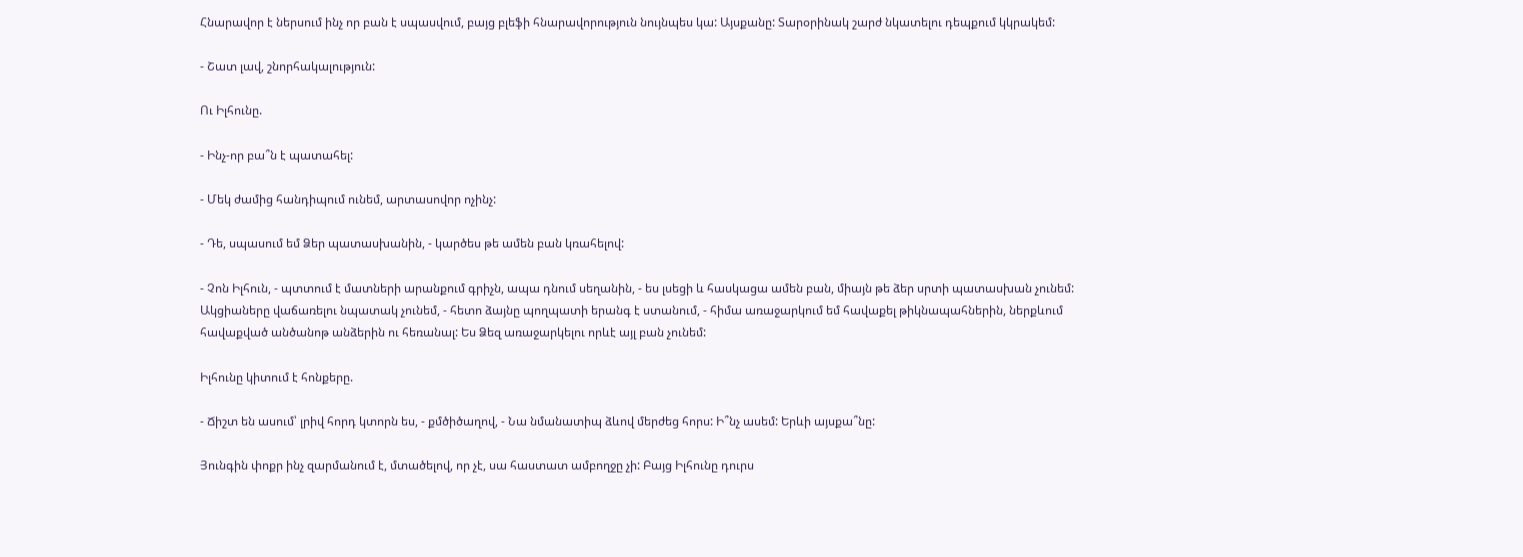Հնարավոր է ներսում ինչ որ բան է սպասվում, բայց բլեֆի հնարավորություն նույնպես կա: Այսքանը: Տարօրինակ շարժ նկատելու դեպքում կկրակեմ:

- Շատ լավ, շնորհակալություն:

Ու Իլհունը.

- Ինչ-որ բա՞ն է պատահել:

- Մեկ ժամից հանդիպում ունեմ, արտասովոր ոչինչ:

- Դե, սպասում եմ Ձեր պատասխանին, - կարծես թե ամեն բան կռահելով:

- Չոն Իլհուն, - պտտում է մատների արանքում գրիչն, ապա դնում սեղանին, - ես լսեցի և հասկացա ամեն բան, միայն թե ձեր սրտի պատասխան չունեմ: Ակցիաները վաճառելու նպատակ չունեմ, - հետո ձայնը պողպատի երանգ է ստանում, - հիմա առաջարկում եմ հավաքել թիկնապահներին, ներքևում հավաքված անծանոթ անձերին ու հեռանալ: Ես Ձեզ առաջարկելու որևէ այլ բան չունեմ:

Իլհունը կիտում է հոնքերը.

- Ճիշտ են ասում՝ լրիվ հորդ կտորն ես, - քմծիծաղով, - Նա նմանատիպ ձևով մերժեց հորս: Ի՞նչ ասեմ: Երևի այսքա՞նը:

Յունգին փոքր ինչ զարմանում է, մտածելով, որ չէ, սա հաստատ ամբողջը չի: Բայց Իլհունը դուրս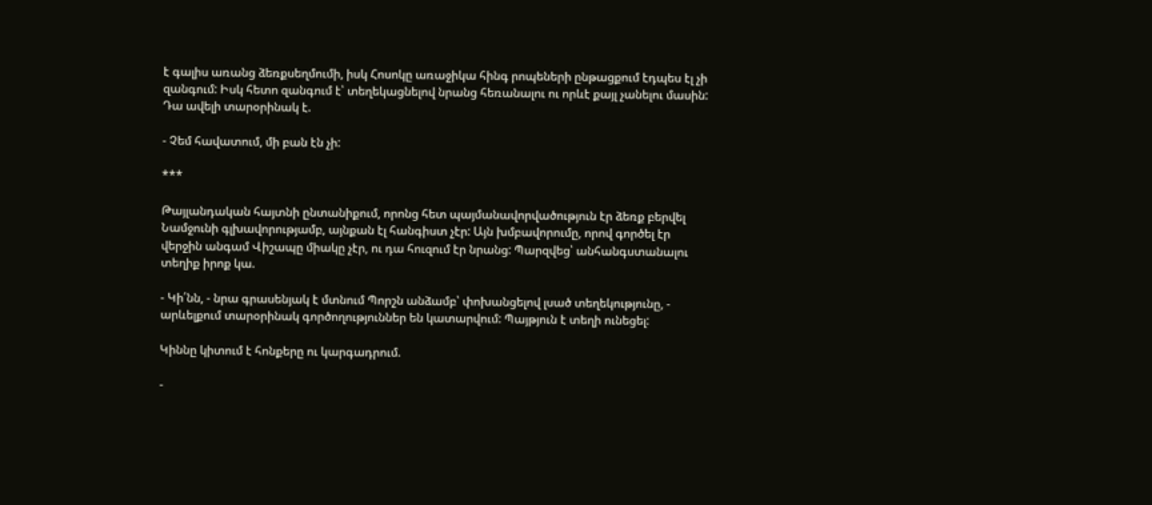է գալիս առանց ձեռքսեղմումի, իսկ Հոսոկը առաջիկա հինգ րոպեների ընթացքում էդպես էլ չի զանգում: Իսկ հետո զանգում է՝ տեղեկացնելով նրանց հեռանալու ու որևէ քայլ չանելու մասին: Դա ավելի տարօրինակ է.

- Չեմ հավատում, մի բան էն չի:

***

Թայլանդական հայտնի ընտանիքում, որոնց հետ պայմանավորվածություն էր ձեռք բերվել Նամջունի գլխավորությամբ, այնքան էլ հանգիստ չէր: Այն խմբավորումը, որով գործել էր վերջին անգամ Վիշապը միակը չէր, ու դա հուզում էր նրանց: Պարզվեց՝ անհանգստանալու տեղիք իրոք կա.

- Կի՛նն, - նրա գրասենյակ է մտնում Պորշն անձամբ՝ փոխանցելով լսած տեղեկությունը, - արևելքում տարօրինակ գործողություններ են կատարվում: Պայթյուն է տեղի ունեցել:

Կիննը կիտում է հոնքերը ու կարգադրում.

-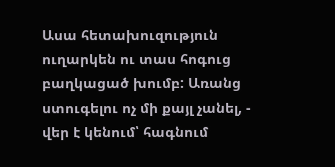Ասա հետախուզություն ուղարկեն ու տաս հոգուց բաղկացած խումբ: Առանց ստուգելու ոչ մի քայլ չանել, - վեր է կենում՝ հագնում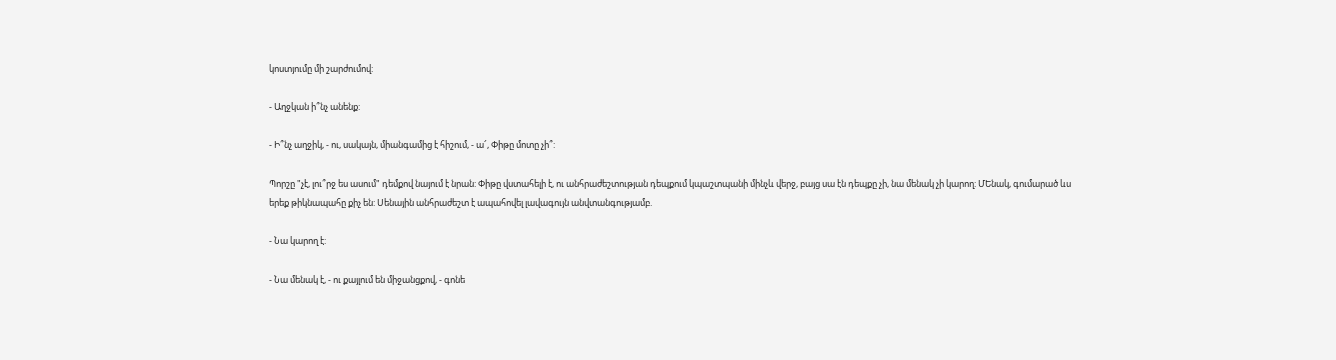կոստյումը մի շարժումով:

- Աղջկան ի՞նչ անենք:

- Ի՞նչ աղջիկ, - ու, սակայն, միանգամից է հիշում, - ա՜, Փիթը մոտը չի՞:

Պորշը "չէ, լու՞րջ ես ասում" դեմքով նայում է նրան: Փիթը վստահելի է, ու անհրաժեշտության դեպքում կպաշտպանի մինչև վերջ, բայց սա էն դեպքը չի, նա մենակ չի կարող: ՄԵնակ, գումարած ևս երեք թիկնապահը քիչ են: Սենային անհրաժեշտ է ապահովել լավագույն անվտանգությամբ.

- Նա կարող է:

- Նա մենակ է, - ու քայլում են միջանցքով, - գոնե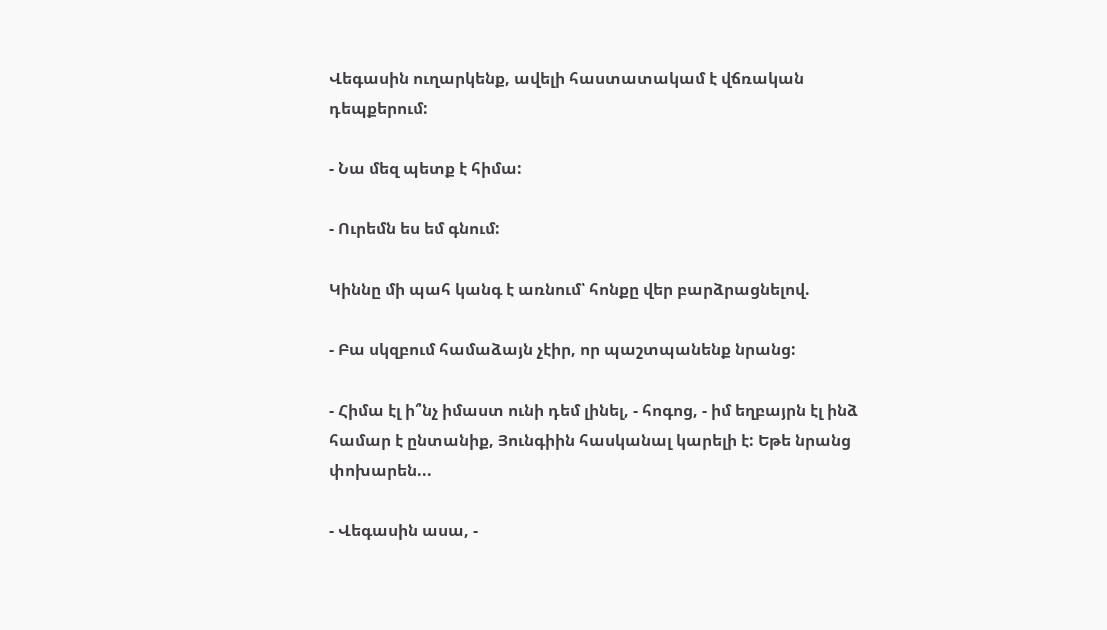Վեգասին ուղարկենք, ավելի հաստատակամ է վճռական դեպքերում:

- Նա մեզ պետք է հիմա:

- Ուրեմն ես եմ գնում:

Կիննը մի պահ կանգ է առնում՝ հոնքը վեր բարձրացնելով.

- Բա սկզբում համաձայն չէիր, որ պաշտպանենք նրանց:

- Հիմա էլ ի՞նչ իմաստ ունի դեմ լինել, - հոգոց, - իմ եղբայրն էլ ինձ համար է ընտանիք, Յունգիին հասկանալ կարելի է: Եթե նրանց փոխարեն...

- Վեգասին ասա, -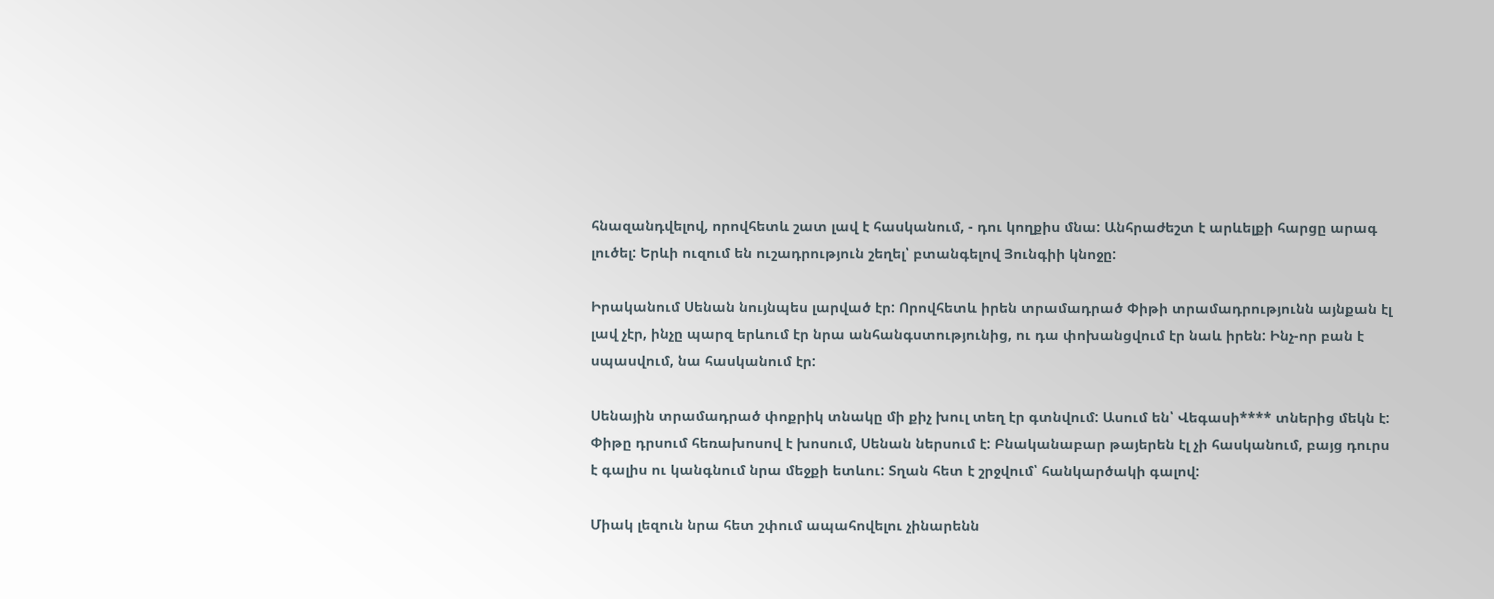հնազանդվելով, որովհետև շատ լավ է հասկանում, - դու կողքիս մնա: Անհրաժեշտ է արևելքի հարցը արագ լուծել: Երևի ուզում են ուշադրություն շեղել՝ բտանգելով Յունգիի կնոջը:

Իրականում Սենան նույնպես լարված էր: Որովհետև իրեն տրամադրած Փիթի տրամադրությունն այնքան էլ լավ չէր, ինչը պարզ երևում էր նրա անհանգստությունից, ու դա փոխանցվում էր նաև իրեն: Ինչ-որ բան է սպասվում, նա հասկանում էր:

Սենային տրամադրած փոքրիկ տնակը մի քիչ խուլ տեղ էր գտնվում: Ասում են՝ Վեգասի**** տներից մեկն է: Փիթը դրսում հեռախոսով է խոսում, Սենան ներսում է: Բնականաբար թայերեն էլ չի հասկանում, բայց դուրս է գալիս ու կանգնում նրա մեջքի ետևու: Տղան հետ է շրջվում՝ հանկարծակի գալով:

Միակ լեզուն նրա հետ շփում ապահովելու չինարենն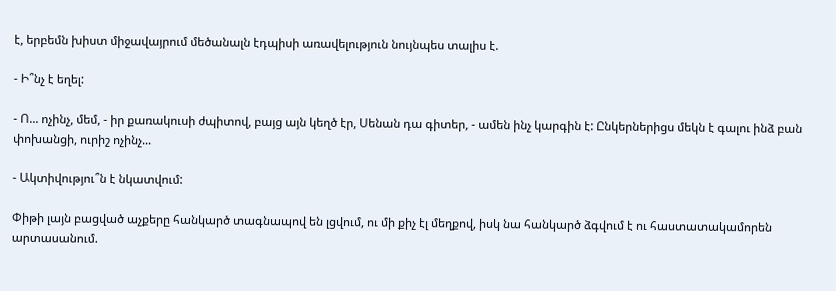է, երբեմն խիստ միջավայրում մեծանալն էդպիսի առավելություն նույնպես տալիս է.

- Ի՞նչ է եղել:

- Ո... ոչինչ, մեմ, - իր քառակուսի ժպիտով, բայց այն կեղծ էր, Սենան դա գիտեր, - ամեն ինչ կարգին է: Ընկերներիցս մեկն է գալու ինձ բան փոխանցի, ուրիշ ոչինչ...

- Ակտիվությու՞ն է նկատվում:

Փիթի լայն բացված աչքերը հանկարծ տագնապով են լցվում, ու մի քիչ էլ մեղքով, իսկ նա հանկարծ ձգվում է ու հաստատակամորեն արտասանում.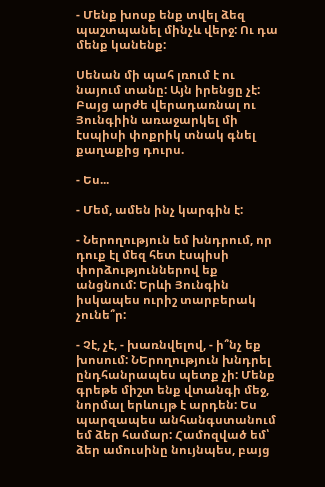- Մենք խոսք ենք տվել ձեզ պաշտպանել մինչև վերջ: Ու դա մենք կանենք:

Սենան մի պահ լռում է ու նայում տանը: Այն իրենցը չէ: Բայց արժե վերադառնալ ու Յունգիին առաջարկել մի էսպիսի փոքրիկ տնակ գնել քաղաքից դուրս.

- Ես...

- Մեմ, ամեն ինչ կարգին է:

- Ներողություն եմ խնդրում, որ դուք էլ մեզ հետ էսպիսի փորձություններով եք անցնում: Երևի Յունգին իսկապես ուրիշ տարբերակ չունե՞ր:

- Չէ, չէ, - խառնվելով, - ի՞նչ եք խոսում: ՆԵրողություն խնդրել ընդհանրապես պետք չի: Մենք գրեթե միշտ ենք վտանգի մեջ, նորմալ երևույթ է արդեն: Ես պարզապես անհանգստանում եմ ձեր համար: Համոզված եմ՝ ձեր ամուսինը նույնպես, բայց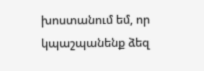խոստանում եմ, որ կպաշպանենք ձեզ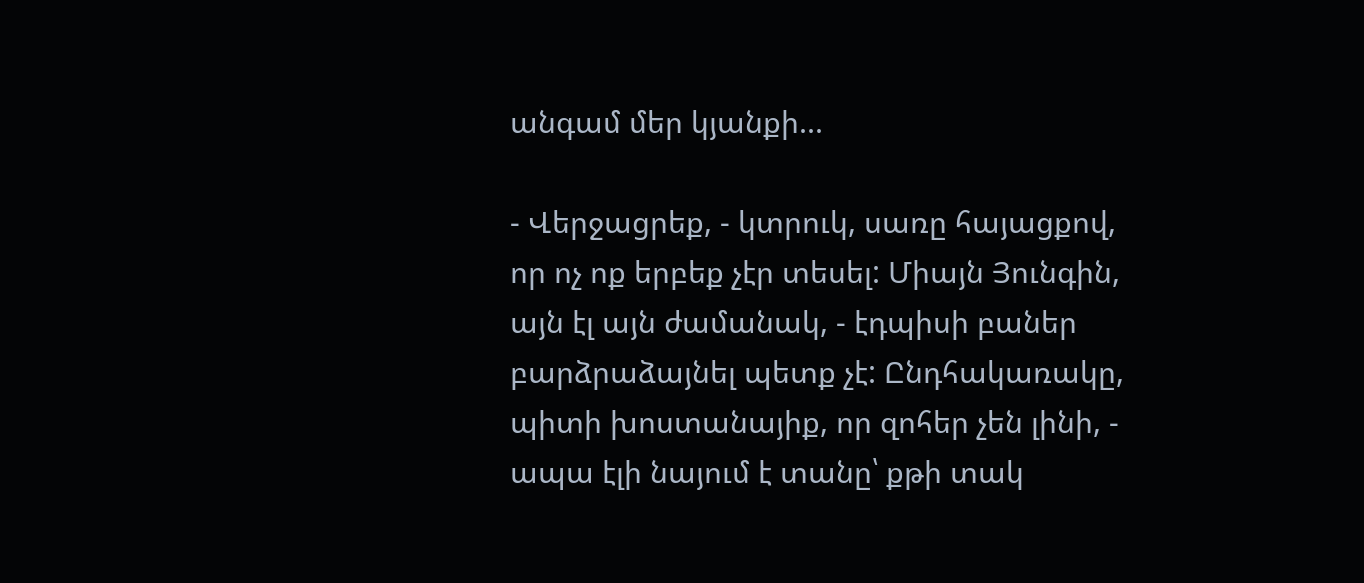անգամ մեր կյանքի...

- Վերջացրեք, - կտրուկ, սառը հայացքով, որ ոչ ոք երբեք չէր տեսել: Միայն Յունգին, այն էլ այն ժամանակ, - էդպիսի բաներ բարձրաձայնել պետք չէ: Ընդհակառակը, պիտի խոստանայիք, որ զոհեր չեն լինի, - ապա էլի նայում է տանը՝ քթի տակ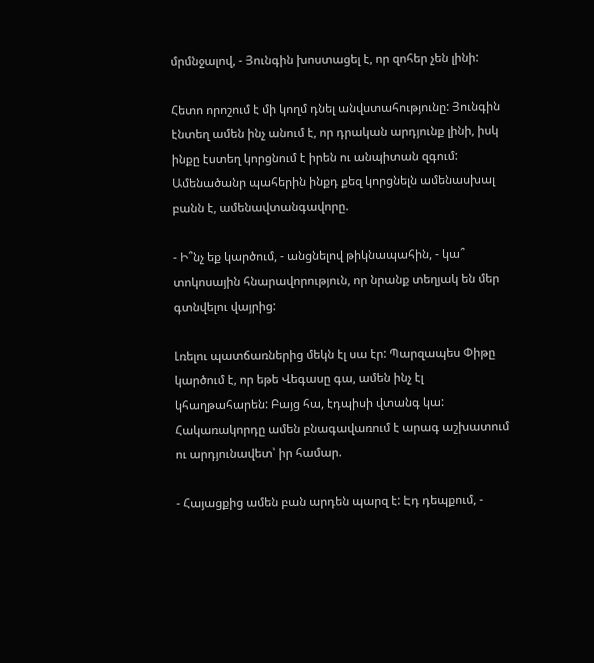մրմնջալով, - Յունգին խոստացել է, որ զոհեր չեն լինի:

Հետո որոշում է մի կողմ դնել անվստահությունը: Յունգին էնտեղ ամեն ինչ անում է, որ դրական արդյունք լինի, իսկ ինքը էստեղ կորցնում է իրեն ու անպիտան զգում: Ամենածանր պահերին ինքդ քեզ կորցնելն ամենասխալ բանն է, ամենավտանգավորը.

- Ի՞նչ եք կարծում, - անցնելով թիկնապահին, - կա՞ տոկոսային հնարավորություն, որ նրանք տեղյակ են մեր գտնվելու վայրից:

Լռելու պատճառներից մեկն էլ սա էր: Պարզապես Փիթը կարծում է, որ եթե Վեգասը գա, ամեն ինչ էլ կհաղթահարեն: Բայց հա, էդպիսի վտանգ կա: Հակառակորդը ամեն բնագավառում է արագ աշխատում ու արդյունավետ՝ իր համար.

- Հայացքից ամեն բան արդեն պարզ է: Էդ դեպքում, -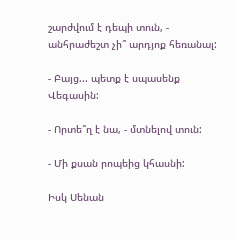շարժվում է դեպի տուն, - անհրաժեշտ չի՞ արդյոք հեռանալ:

- Բայց... պետք է սպասենք Վեգասին:

- Որտե՞ղ է նա, - մտնելով տուն:

- Մի քսան րոպեից կհասնի:

Իսկ Սենան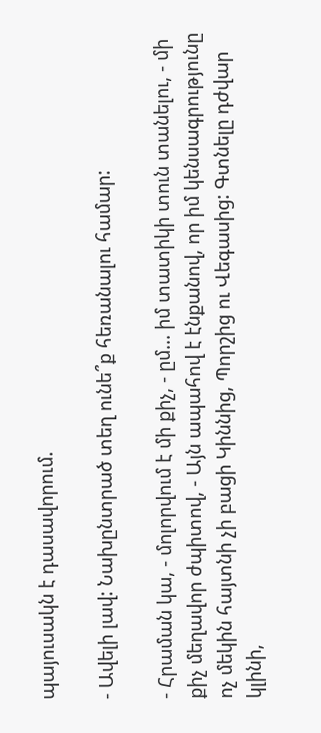պայուսակն է դասավորում.

- Ավելի լավ: Նախընտրած տեղ ունե՞ք հեռանալու համար:

- Հրաման կա, - մոլորվում է մի քիչ, - ըմ... իմ տատիկի տուն տանելու, - մի քիչ մեղավոր ժպիտով, - Այն ապահով է էնքանով, որ իմ կենսագրությունը ոչ մեկին հայտնի չի բացի Կիննից, Պորշից ու Վեգասից: Գտնելը դժվար կլինի,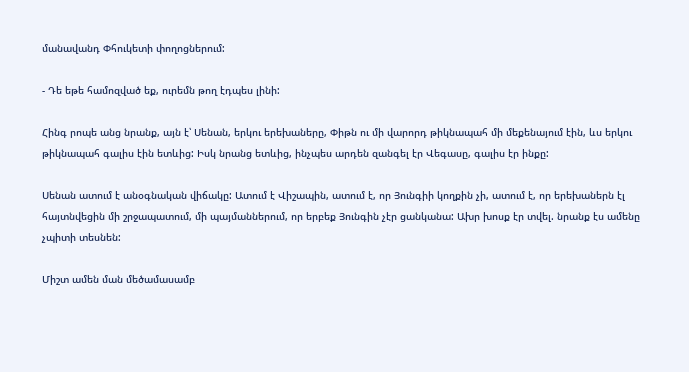մանավանդ Փհուկետի փողոցներում:

- Դե եթե համոզված եք, ուրեմն թող էդպես լինի:

Հինգ րոպե անց նրանք, այն է՝ Սենան, երկու երեխաները, Փիթն ու մի վարորդ թիկնապահ մի մեքենայում էին, ևս երկու թիկնապահ գալիս էին ետևից: Իսկ նրանց ետևից, ինչպես արդեն զանգել էր Վեգասը, գալիս էր ինքը:

Սենան ատում է անօգնական վիճակը: Ատում է Վիշապին, ատում է, որ Յունգիի կողքին չի, ատում է, որ երեխաներն էլ հայտնվեցին մի շրջապատում, մի պայմաններում, որ երբեք Յունգին չէր ցանկանա: Ախր խոսք էր տվել. նրանք էս ամենը չպիտի տեսնեն:

Միշտ ամեն ման մեծամասամբ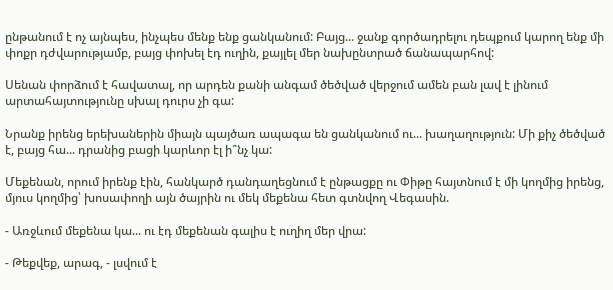ընթանում է ոչ այնպես, ինչպես մենք ենք ցանկանում: Բայց... ջանք գործադրելու դեպքում կարող ենք մի փոքր դժվարությամբ, բայց փոխել էդ ուղին, քայլել մեր նախընտրած ճանապարհով:

Սենան փորձում է հավատալ, որ արդեն քանի անգամ ծեծված վերջում ամեն բան լավ է լինում արտահայտությունը սխալ դուրս չի գա:

Նրանք իրենց երեխաներին միայն պայծառ ապագա են ցանկանում ու... խաղաղություն: Մի քիչ ծեծված է, բայց հա... դրանից բացի կարևոր էլ ի՞նչ կա:

Մեքենան, որում իրենք էին, հանկարծ դանդաղեցնում է ընթացքը ու Փիթը հայտնում է մի կողմից իրենց, մյուս կողմից՝ խոսափողի այն ծայրին ու մեկ մեքենա հետ գտնվող Վեգասին.

- Առջևում մեքենա կա... ու էդ մեքենան գալիս է ուղիղ մեր վրա:

- Թեքվեք, արագ, - լսվում է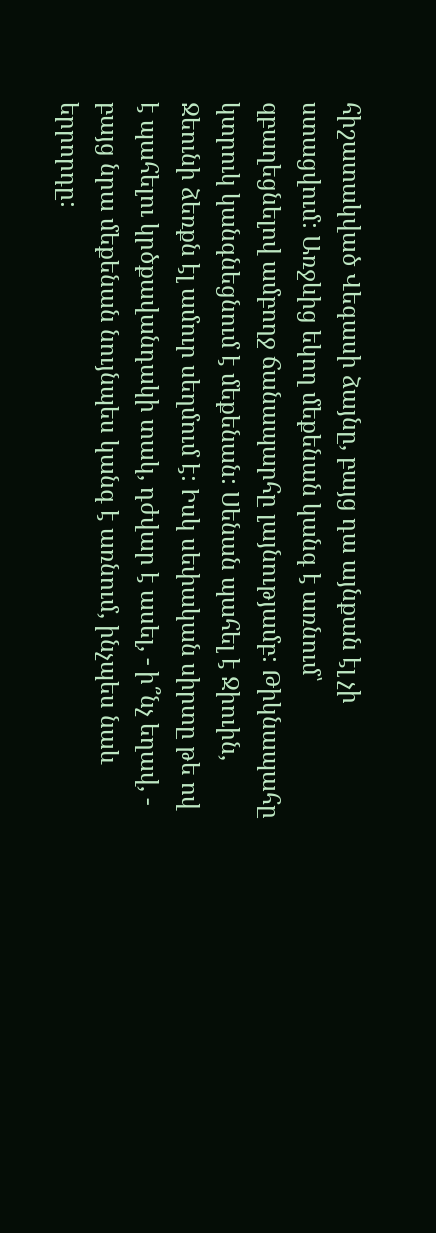հիշատակված Վեգասի ձայնը, բայց դա այնքան էլ չի ստացվում: Առջևից եկող մեքենան կանգ է առնում՝ զբաղեցնելով ամբողջ ճանապարհը լայնությամբ: Թիկնապահը կտրուկ կանգնեցնում է մեքենան: Սենան պահել է Ջիուին, Ջեունի ձեռքն էլ ամուր սեղմում է: Իսկ սեփական սիրտը թե ով է պահելու կրծքավանդակի տակ, դժվար է ասել, - ի՞նչ եղավ, - բայց նրա մեքենան նույնպես կանգ է առնում, ինչպես նաև երրորդը: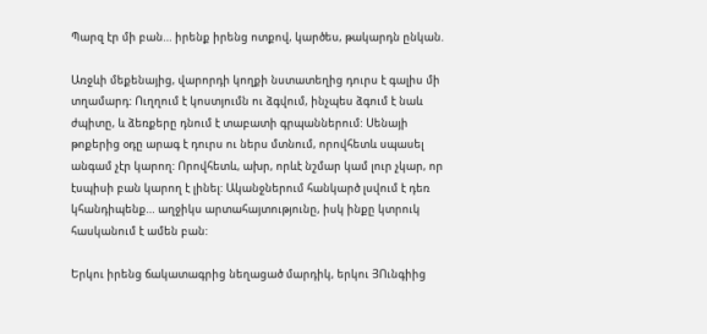Պարզ էր մի բան... իրենք իրենց ոտքով, կարծես, թակարդն ընկան.

Առջևի մեքենայից, վարորդի կողքի նստատեղից դուրս է գալիս մի տղամարդ: Ուղղում է կոստյումն ու ձգվում, ինչպես ձգում է նաև ժպիտը, և ձեռքերը դնում է տաբատի գրպաններում: Սենայի թոքերից օդը արագ է դուրս ու ներս մտնում, որովհետև սպասել անգամ չէր կարող: Որովհետև, ախր, որևէ նշմար կամ լուր չկար, որ էսպիսի բան կարող է լինել: Ականջներում հանկարծ լսվում է դեռ կհանդիպենք... աղջիկս արտահայտությունը, իսկ ինքը կտրուկ հասկանում է ամեն բան:

Երկու իրենց ճակատագրից նեղացած մարդիկ, երկու ՅՈւնգիից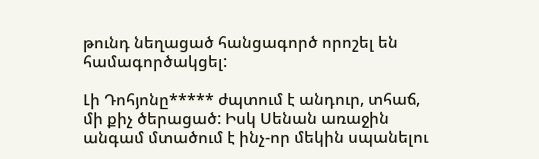թունդ նեղացած հանցագործ որոշել են համագործակցել:

Լի Դոհյոնը***** ժպտում է անդուր, տհաճ, մի քիչ ծերացած: Իսկ Սենան առաջին անգամ մտածում է ինչ-որ մեկին սպանելու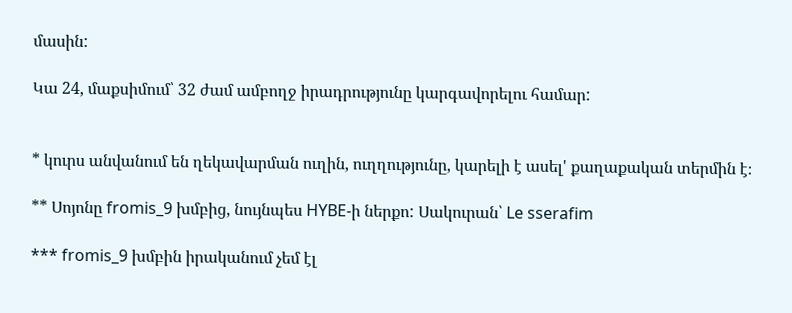մասին:

Կա 24, մաքսիմում՝ 32 ժամ ամբողջ իրադրությունը կարգավորելու համար:


* կուրս անվանում են ղեկավարման ուղին, ուղղությունը, կարելի է ասել' քաղաքական տերմին է։

** Սոյոնը fromis_9 խմբից, նույնպես HYBE-ի ներքո: Սակուրան՝ Le sserafim

*** fromis_9 խմբին իրականում չեմ էլ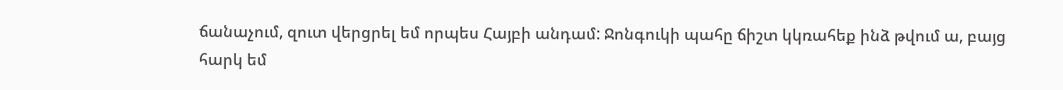ճանաչում, զուտ վերցրել եմ որպես Հայբի անդամ: Ջոնգուկի պահը ճիշտ կկռահեք ինձ թվում ա, բայց հարկ եմ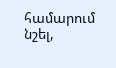համարում նշել,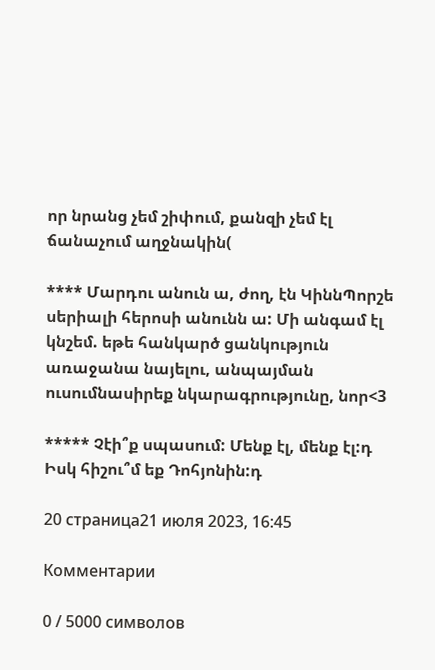որ նրանց չեմ շիփում, քանզի չեմ էլ ճանաչում աղջնակին(

**** Մարդու անուն ա, ժող, էն ԿիննՊորշե սերիալի հերոսի անունն ա: Մի անգամ էլ կնշեմ. եթե հանկարծ ցանկություն առաջանա նայելու, անպայման ուսումնասիրեք նկարագրությունը, նոր<3

***** Չէի՞ք սպասում: Մենք էլ, մենք էլ:դ Իսկ հիշու՞մ եք Դոհյոնին:դ

20 страница21 июля 2023, 16:45

Комментарии

0 / 5000 символов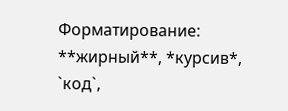Форматирование: **жирный**, *курсив*, `код`,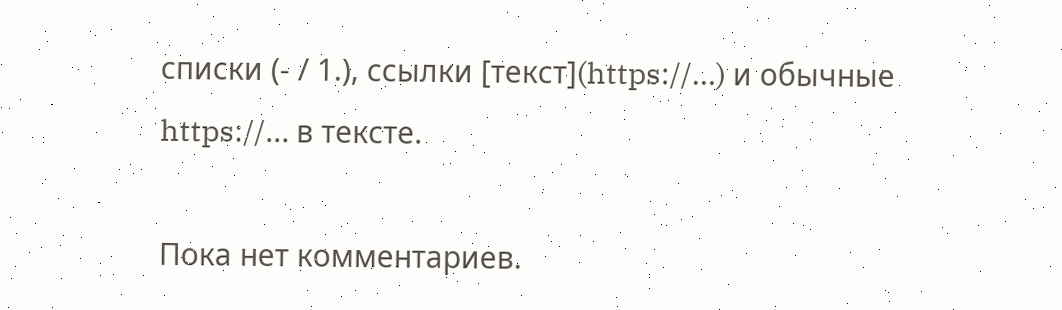списки (- / 1.), ссылки [текст](https://…) и обычные https://… в тексте.

Пока нет комментариев.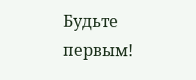Будьте первым!